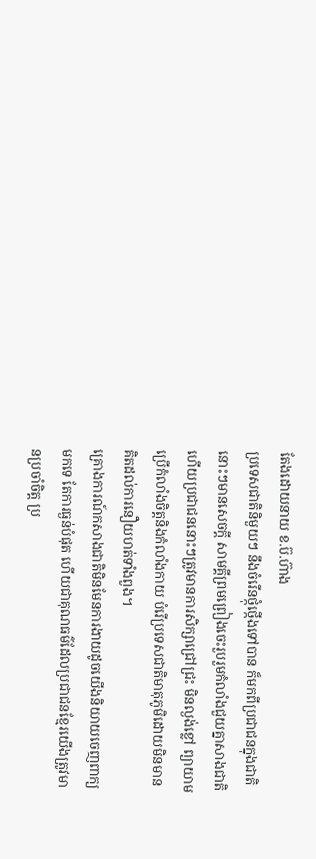តែងដោយនាយ ខ.ប៊.ហ៊ាង
ប្រទេសជាតិនិមួយៗ នឹងចំរើនថ្កុំថ្កើងទៅបាន ក៏មកពីប្រជាជនក្នុងជាតិនោះៗមានសេចក្តី សាមគ្គីព្រមព្រៀងចេះរួបរួមកំលាំងជួយគ្នាសាងជាតិ ហើយប្រជាជននោះៗត្រូវមានការសិក្សាជ្រៅជ្រះ មិនល្ងង់ខ្លៅ ព្យាយាមប្រើកំលាំងចិត្តនិងកំលាំងកាយ បំរើប្រទេសជាតិមាតុភូមិដោយមិនមានគិតដល់ការនឿយហត់ទាំងពួង។
គ្រោងការណ៍កសាងជាតិមិនមែនការងាយដូចយើងនិយាយចេញពាក្យមកទេ តែការធ្ងន់បំផុត ហើយជាគុណធម៌ដែលប្រជាជនខ្មែរយើងត្រូវមានប្រចាំចិត្ត ប្រ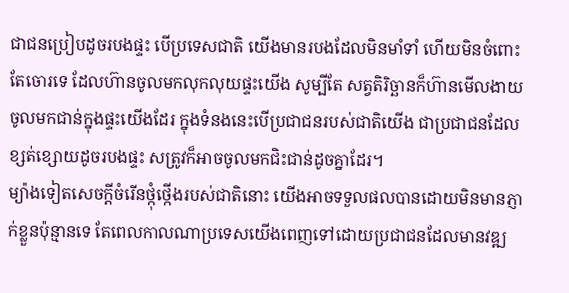ជាជនប្រៀបដូចរបងផ្ទះ បើប្រទេសជាតិ យើងមានរបងដែលមិនមាំទាំ ហើយមិនចំពោះតែចោរទេ ដែលហ៊ានចូលមកលុកលុយផ្ទះយើង សូម្បីតែ សត្វតិរិច្ឆានក៏ហ៊ានមើលងាយចូលមកជាន់ក្នុងផ្ទះយើងដែរ ក្នុងទំនងនេះបើប្រជាជនរបស់ជាតិយើង ជាប្រជាជនដែលខ្សត់ខ្សោយដូចរបងផ្ទះ សត្រូវក៏អាចចូលមកជិះជាន់ដូចគ្នាដែរ។
ម្យ៉ាងទៀតសេចក្តីចំរើនថ្កុំថ្កើងរបស់ជាតិនោះ យើងអាចទទួលផលបានដោយមិនមានភ្ញាក់ខ្លួនប៉ុន្មានទេ តែពេលកាលណាប្រទេសយើងពេញទៅដោយប្រជាជនដែលមានវឌ្ឍ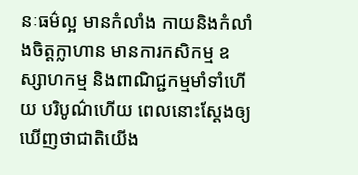នៈធម៌ល្អ មានកំលាំង កាយនិងកំលាំងចិត្តក្លាហាន មានការកសិកម្ម ឧស្សាហកម្ម និងពាណិជ្ជកម្មមាំទាំហើយ បរិបូណ៌ហើយ ពេលនោះស្តែងឲ្យឃើញថាជាតិយើង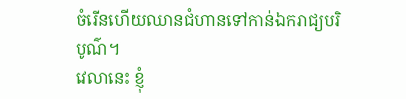ចំរើនហើយឈានជំហានទៅកាន់ឯករាជ្យបរិបូណ៌។
វេលានេះ ខ្ញុំ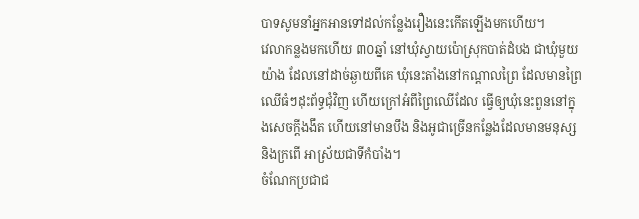បាទសូមនាំអ្នកអានទៅដល់កន្លែងរឿងនេះកើតឡើងមកហើយ។
វេលាកន្លងមកហើយ ៣០ឆ្នាំ នៅឃុំស្វាយប៉ោស្រុកបាត់ដំបង ជាឃុំមួយយ៉ាង ដែលនៅដាច់ឆ្ងាយពីគេ ឃុំនេះតាំងនៅកណ្តាលព្រៃ ដែលមានព្រៃឈើធំៗដុះព័ទ្ធជុំវិញ ហើយក្រៅអំពីព្រៃឈើដែល ធ្វើឲ្យឃុំនេះពួននៅក្នុងសេចក្តីងងឹត ហើយនៅមានបឹង និងអូជាច្រើនកន្លែងដែលមានមនុស្ស និងក្រពើ អាស្រ័យជាទីកំបាំង។
ចំណែកប្រជាជ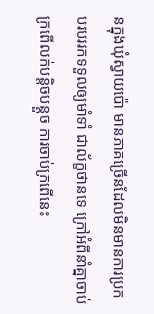នក្នុងឃុំស្វាយប៉ោ មានភាគច្រើនដែលមិនមានការប្រកបរបររកទទួលឲ្យមាំទាំ ជាល័ក្ខថានទេ ក្រៅអំពីនាំគ្នាចាប់ក្រពើលក់បន្តិចបន្តួច ការចាប់ក្រពើនេះ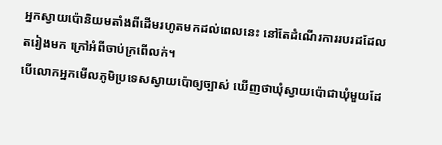អ្នកស្វាយប៉ោនិយមតាំងពីដើមរហូតមកដល់ពេលនេះ នៅតែដំណើរការរបរដដែលតរៀងមក ក្រៅអំពីចាប់ក្រពើលក់។
បើលោកអ្នកមើលភូមិប្រទេសស្វាយប៉ោឲ្យច្បាស់ ឃើញថាឃុំស្វាយប៉ោជាឃុំមួយដែ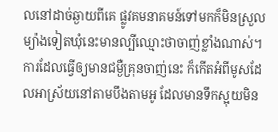លនៅដាច់ឆ្ងាយពីគេ ផ្លូវគមនាគមន៍ទៅមកក៏មិនស្រួល ម្យ៉ាងទៀតឃុំនេះមានល្បីឈ្មោះថាចាញ់ខ្លាំងណាស់។
ការដែលធ្វើឲ្យមានជម្ងឺគ្រុនចាញ់នេះ ក៏កើតអំពីមូសដែលអាស្រ័យនៅតាមបឹងតាមអូ ដែលមានទឹកស្អុយមិន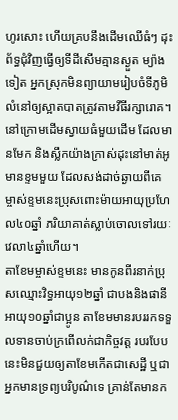ហូរសោះ ហើយគ្របនឹងដើមឈើធំៗ ដុះព័ទ្ធជុំវិញធ្វើឲ្យទីដីសើមគ្មានស្ងួត ម្យ៉ាងទៀត អ្នកស្រុកមិនព្យាយាមរៀបចំទីភូមិលំនៅឲ្យស្អាតបាតត្រូវតាមវីធីរក្សារោគ។
នៅក្រោមដើមស្វាយធំមួយដើម ដែលមានមែក និងស្លឹកយ៉ាងក្រាស់ដុះនៅមាត់អូ មានខ្ទមមួយ ដែលសង់ដាច់ឆ្ងាយពីគេ ម្ចាស់ខ្ទមនេះប្រុសពោះម៉ាយអាយុប្រហែល៤០ឆ្នាំ ភរិយាគាត់ស្លាប់ចោលទៅរយៈវេលា៤ឆ្នាំហើយ។
តាខែមម្ចាស់ខ្ទមនេះ មានកូនពីរនាក់ប្រុសឈ្មោះវិទ្ធអាយុ១២ឆ្នាំ ជាបងនិងផានីអាយុ១០ឆ្នាំជាប្អូន តាខែមមានរបររកទទួលទានចាប់ក្រពើលក់ជាកិច្ចវត្ត របរបែបនេះមិនជួយឲ្យតាខែមកើតជាសេដ្ឋី ឬជាអ្នកមានទ្រព្យបរិបូណ៌ទេ គ្រាន់តែមានក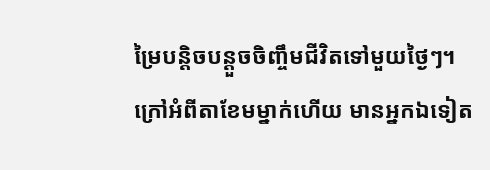ម្រៃបន្តិចបន្តួចចិញ្ចឹមជីវិតទៅមួយថ្ងៃៗ។
ក្រៅអំពីតាខែមម្នាក់ហើយ មានអ្នកឯទៀត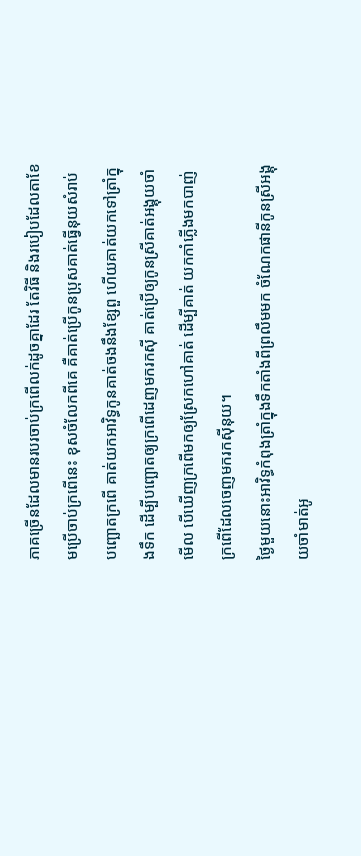ភាគច្រើនដែលមានរបរចាប់ក្រពើលក់ដូចគ្នាដែរ តែវិធី និងរបៀបដែលតាខែមប្រើចាប់ក្រពើនេះ ខុសចំលែកពីគេ គឺគាត់ប្រើកូនប្រុសគាត់ធ្វើនុយសំរាប់បញ្ឆោតក្រពើ គាត់យកអាវិទ្ធកូនគាត់ចងនឹងខ្សែពួ ហើយគាត់យកទៅត្រាំក្នុងទឹក ដើម្បីបញ្ឆោតឲ្យក្រពើដេញមករកស៊ី គាត់ប្រើឲ្យកូនស្រីគាត់អង្គុយចាំមើល បើឃើញក្រពើមកឲ្យស្រែកហៅគាត់ ដើម្បីគាត់ យកកាំភ្លើងមកបាញ់ក្រពើដែលចេញមករកស៊ីនុយ។
ថ្ងៃមួយនោះអាវិទ្ធកំពុងត្រាំក្នុងទឹកតាំងពីព្រលឹមមក ចំណែកផានីកូនស្រីអង្គុយចាំមាត់អូ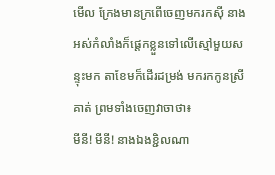មើល ក្រែងមានក្រពើចេញមករកស៊ី នាងអស់កំលាំងក៏ផ្តេកខ្លួនទៅលើស្មៅមួយសន្ទុះមក តាខែមក៏ដើរដម្រង់ មករកកូនស្រីគាត់ ព្រមទាំងចេញវាចាថា៖
មីនី! មីនី! នាងឯងខ្ជិលណា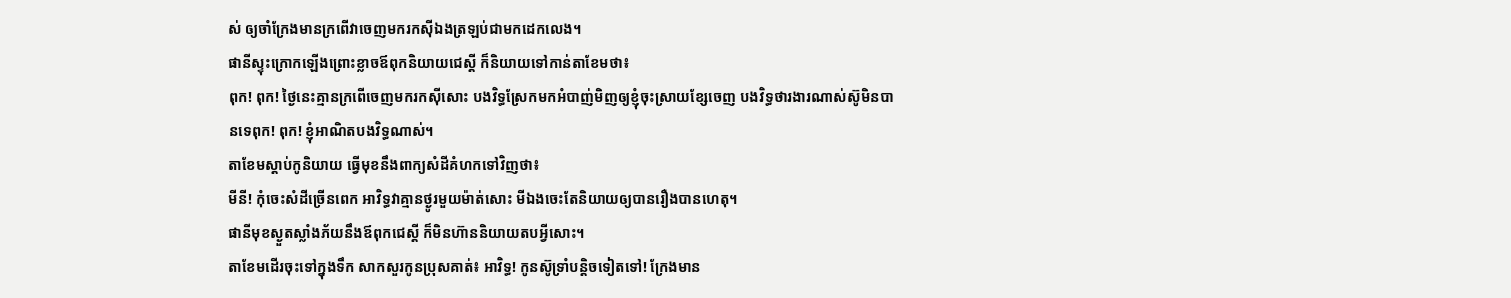ស់ ឲ្យចាំក្រែងមានក្រពើវាចេញមករកស៊ីឯងត្រឡប់ជាមកដេកលេង។
ផានីស្ទុះក្រោកឡើងព្រោះខ្លាចឪពុកនិយាយជេស្តី ក៏និយាយទៅកាន់តាខែមថា៖
ពុក! ពុក! ថ្ងៃនេះគ្មានក្រពើចេញមករកស៊ីសោះ បងវិទ្ធស្រែកមកអំបាញ់មិញឲ្យខ្ញុំចុះស្រាយខ្សែចេញ បងវិទ្ធថារងារណាស់ស៊ូមិនបានទេពុក! ពុក! ខ្ញុំអាណិតបងវិទ្ធណាស់។
តាខែមស្តាប់កូនិយាយ ធ្វើមុខនឹងពាក្យសំដីគំហកទៅវិញថា៖
មីនី! កុំចេះសំដីច្រើនពេក អាវិទ្ធវាគ្មានថ្ងូរមួយម៉ាត់សោះ មីឯងចេះតែនិយាយឲ្យបានរឿងបានហេតុ។
ផានីមុខស្ងួតស្លាំងភ័យនឹងឪពុកជេស្តី ក៏មិនហ៊ាននិយាយតបអ្វីសោះ។
តាខែមដើរចុះទៅក្នុងទឹក សាកសួរកូនប្រុសគាត់៖ អាវិទ្ធ! កូនស៊ូទ្រាំបន្តិចទៀតទៅ! ក្រែងមាន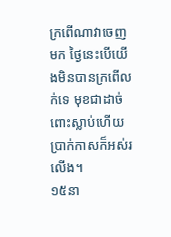ក្រពើណាវាចេញមក ថ្ងៃនេះបើយើងមិនបានក្រពើលក់ទេ មុខជាដាច់ពោះស្លាប់ហើយ ប្រាក់កាសក៏អស់រលើង។
១៥នា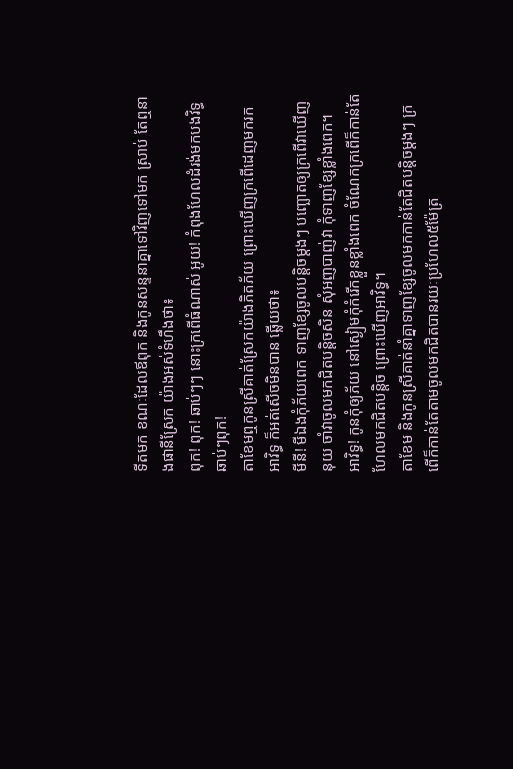ទីតមក ខណៈដែលឪពុក និងកូនសន្ទនាគ្នាទៅវិញទៅមក ស្រាប់ តែឮនាងផានីស្រែក យ៉ាងអស់ទំហឹងថា៖
ពុក! ពុក! ឆាប់ៗៗ នោះក្រពើធំណាស់ អូយ! កំពុងហែលដំរង់មកបងវិទ្ធ ឆាប់ៗពុក!
តាខែមឮកូនស្រីគាត់ស្រែកយ៉ាងភិតភ័យ ព្រោះឃើញក្រពើដេញមករកអាវិទ្ធ ក៏អត់សើចមិនបាន ឆ្លើយថា៖
មីនី! មីឯងកុំភ័យពេក ទាញខ្សែចូលបន្តិចម្តងៗ បញ្ឆោតឲ្យក្រពើវាឃើញនុយ ចាំវាចូលមកជិតបន្តិចសិន សុំអញបាញ់វា កុំទាញខ្សែខ្លាំងពេក។
អាវិទ្ធ! កូនកុំឲ្យភ័យ នៅស្ងៀមកុំកំរើកខ្លួនខ្លាំងពេក ចំណែកក្រពើក៏កាន់តែហែលមកជិតបន្តិច ព្រោះឃើញអាវិទ្ធ។
តាខែម និងកូនស្រីគាត់នាំគ្នាទាញខ្សែចូលមកកាន់តែជិតបន្តិចម្តងៗ ក្រពើក៏កាន់តែតាមចូលមកជិតបានរយៈប្រហែល៥ម៉ែត្រ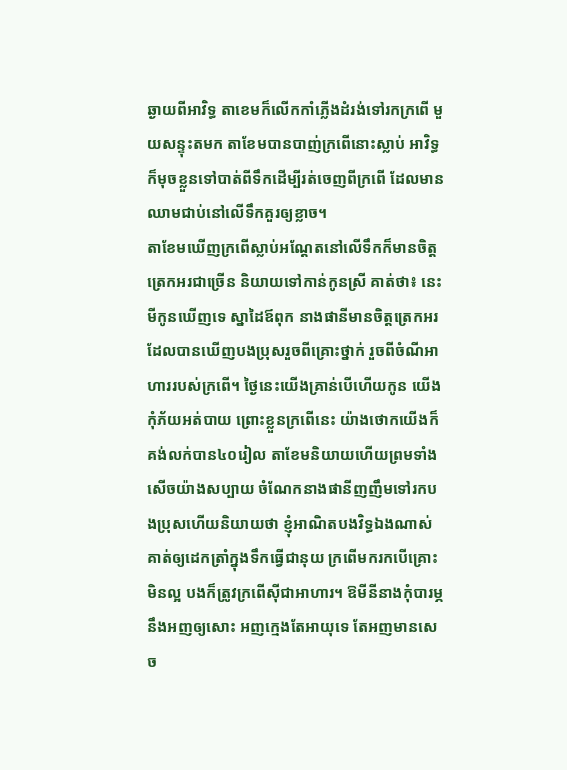ឆ្ងាយពីអាវិទ្ធ តាខេមក៏លើកកាំភ្លើងដំរង់ទៅរកក្រពើ មួយសន្ទុះតមក តាខែមបានបាញ់ក្រពើនោះស្លាប់ អាវិទ្ធក៏មុចខ្លួនទៅបាត់ពីទឹកដើម្បីរត់ចេញពីក្រពើ ដែលមានឈាមជាប់នៅលើទឹកគួរឲ្យខ្លាច។
តាខែមឃើញក្រពើស្លាប់អណ្តែតនៅលើទឹកក៏មានចិត្តត្រេកអរជាច្រើន និយាយទៅកាន់កូនស្រី គាត់ថា៖ នេះមីកូនឃើញទេ ស្នាដៃឪពុក នាងផានីមានចិត្តត្រេកអរ ដែលបានឃើញបងប្រុសរួចពីគ្រោះថ្នាក់ រួចពីចំណីអាហាររបស់ក្រពើ។ ថ្ងៃនេះយើងគ្រាន់បើហើយកូន យើងកុំភ័យអត់បាយ ព្រោះខ្លួនក្រពើនេះ យ៉ាងថោកយើងក៏គង់លក់បាន៤០រៀល តាខែមនិយាយហើយព្រមទាំងសើចយ៉ាងសប្បាយ ចំណែកនាងផានីញញឹមទៅរកបងប្រុសហើយនិយាយថា ខ្ញុំអាណិតបងវិទ្ធឯងណាស់ គាត់ឲ្យដេកត្រាំក្នុងទឹកធ្វើជានុយ ក្រពើមករកបើគ្រោះមិនល្អ បងក៏ត្រូវក្រពើស៊ីជាអាហារ។ ឱមីនីនាងកុំបារម្ភនឹងអញឲ្យសោះ អញក្មេងតែអាយុទេ តែអញមានសេច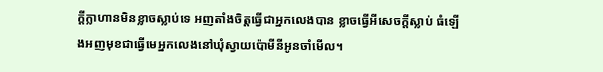ក្តីក្លាហានមិនខ្លាចស្លាប់ទេ អញតាំងចិត្តធ្វើជាអ្នកលេងបាន ខ្លាចធ្វើអីសេចក្តីស្លាប់ ធំឡើងអញមុខជាធ្វើមេអ្នកលេងនៅឃុំស្វាយប៉ោមីនីអូនចាំមើល។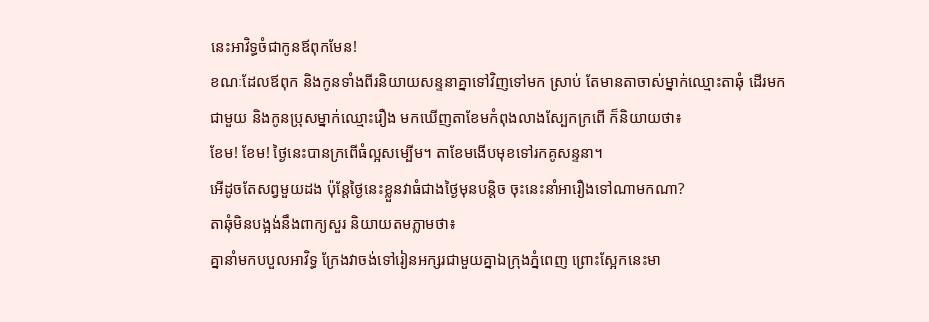នេះអាវិទ្ធចំជាកូនឪពុកមែន!
ខណៈដែលឪពុក និងកូនទាំងពីរនិយាយសន្ទនាគ្នាទៅវិញទៅមក ស្រាប់ តែមានតាចាស់ម្នាក់ឈ្មោះតាឆុំ ដើរមកជាមួយ និងកូនប្រុសម្នាក់ឈ្មោះរឿង មកឃើញតាខែមកំពុងលាងស្បែកក្រពើ ក៏និយាយថា៖
ខែម! ខែម! ថ្ងៃនេះបានក្រពើធំល្អសម្បើម។ តាខែមងើបមុខទៅរកគូសន្ទនា។
អើដូចតែសព្វមួយដង ប៉ុន្តែថ្ងៃនេះខ្លួនវាធំជាងថ្ងៃមុនបន្តិច ចុះនេះនាំអារឿងទៅណាមកណា?
តាឆុំមិនបង្អង់នឹងពាក្យសួរ និយាយតមភ្លាមថា៖
គ្នានាំមកបបួលអាវិទ្ធ ក្រែងវាចង់ទៅរៀនអក្សរជាមួយគ្នាឯក្រុងភ្នំពេញ ព្រោះស្អែកនេះមា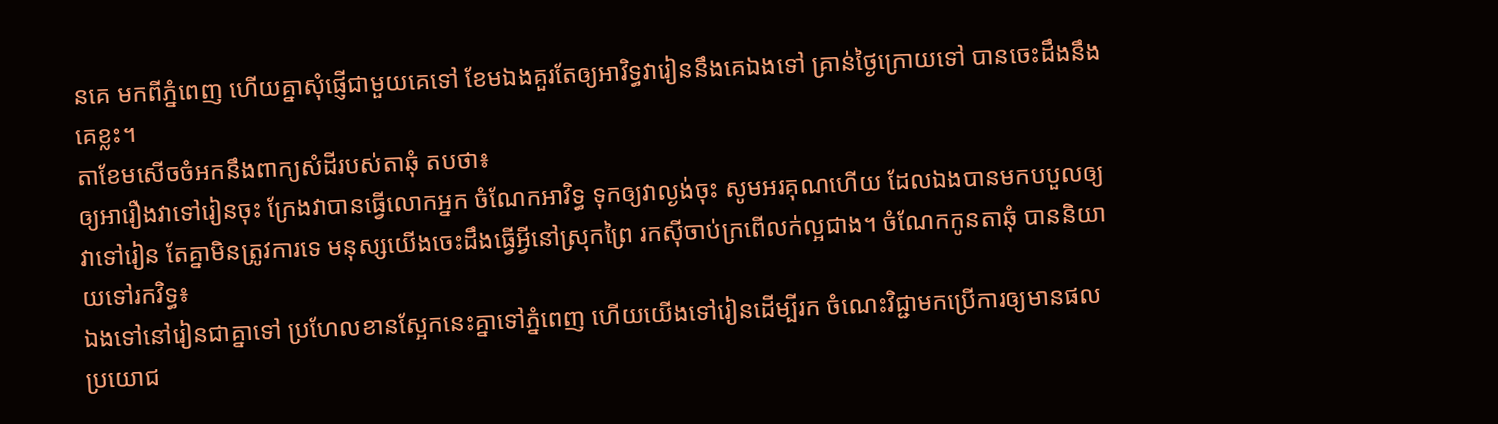នគេ មកពីភ្នំពេញ ហើយគ្នាសុំផ្ញើជាមួយគេទៅ ខែមឯងគួរតែឲ្យអាវិទ្ធវារៀននឹងគេឯងទៅ គ្រាន់ថ្ងៃក្រោយទៅ បានចេះដឹងនឹងគេខ្លះ។
តាខែមសើចចំអកនឹងពាក្យសំដីរបស់តាឆុំ តបថា៖
ឲ្យអារឿងវាទៅរៀនចុះ ក្រែងវាបានធ្វើលោកអ្នក ចំណែកអាវិទ្ធ ទុកឲ្យវាល្ងង់ចុះ សូមអរគុណហើយ ដែលឯងបានមកបបួលឲ្យវាទៅរៀន តែគ្នាមិនត្រូវការទេ មនុស្សយើងចេះដឹងធ្វើអ្វីនៅស្រុកព្រៃ រកស៊ីចាប់ក្រពើលក់ល្អជាង។ ចំណែកកូនតាឆុំ បាននិយាយទៅរកវិទ្ធ៖
ឯងទៅនៅរៀនជាគ្នាទៅ ប្រហែលខានស្អែកនេះគ្នាទៅភ្នំពេញ ហើយយើងទៅរៀនដើម្បីរក ចំណេះវិជ្ជាមកប្រើការឲ្យមានផលប្រយោជ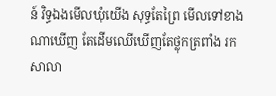ន៍ វិទ្ធឯងមើលឃុំយើង សុទ្ធតែព្រៃ មើលទៅខាងណាឃើញ តែដើមឈើឃើញតែថ្លុកត្រពាំង រកសាលា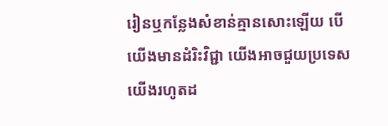រៀនឬកន្លែងសំខាន់គ្មានសោះឡើយ បើយើងមានដំរិះវិជ្ជា យើងអាចជួយប្រទេសយើងរហូតដ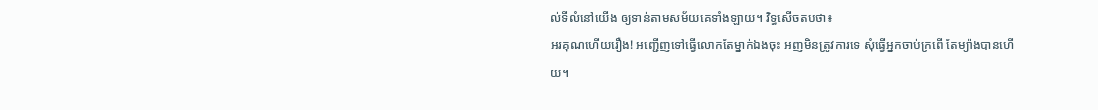ល់ទីលំនៅយើង ឲ្យទាន់តាមសម័យគេទាំងឡាយ។ វិទ្ធសើចតបថា៖
អរគុណហើយរឿង! អញ្ជើញទៅធ្វើលោកតែម្នាក់ឯងចុះ អញមិនត្រូវការទេ សុំធ្វើអ្នកចាប់ក្រពើ តែម្យ៉ាងបានហើយ។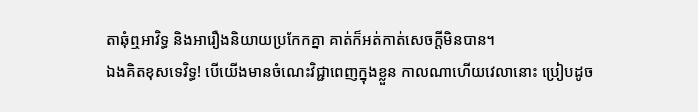តាឆុំឮអាវិទ្ធ និងអារឿងនិយាយប្រកែកគ្នា គាត់ក៏អត់កាត់សេចក្តីមិនបាន។
ឯងគិតខុសទេវិទ្ធ! បើយើងមានចំណេះវិជ្ជាពេញក្នុងខ្លួន កាលណាហើយវេលានោះ ប្រៀបដូច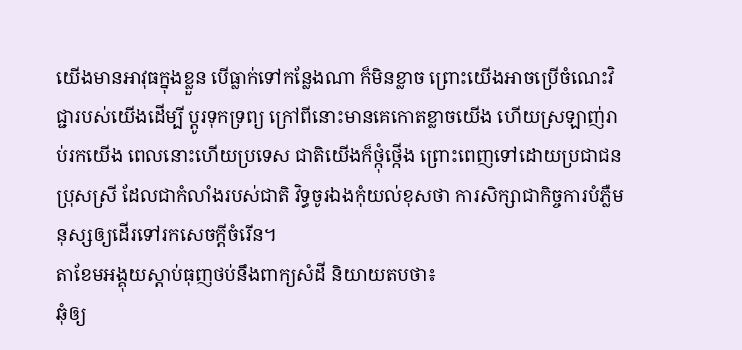យើងមានអាវុធក្នុងខ្លួន បើធ្លាក់ទៅកន្លែងណា ក៏មិនខ្លាច ព្រោះយើងអាចប្រើចំណេះវិជ្ជារបស់យើងដើម្បី ប្តូរទុកទ្រព្យ ក្រៅពីនោះមានគេកោតខ្លាចយើង ហើយស្រឡាញ់រាប់រកយើង ពេលនោះហើយប្រទេស ជាតិយើងក៏ថ្កុំថ្កើង ព្រោះពេញទៅដោយប្រជាជនប្រុសស្រី ដែលជាកំលាំងរបស់ជាតិ វិទ្ធចូរឯងកុំយល់ខុសថា ការសិក្សាជាកិច្ចការបំភ្លឺមនុស្សឲ្យដើរទៅរកសេចក្តីចំរើន។
តាខែមអង្គុយស្តាប់ធុញថប់នឹងពាក្យសំដី និយាយតបថា៖
ឆុំឲ្យ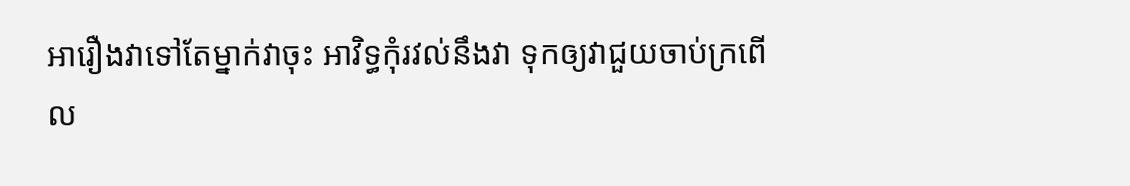អារឿងវាទៅតែម្នាក់វាចុះ អាវិទ្ធកុំរវល់នឹងវា ទុកឲ្យវាជួយចាប់ក្រពើល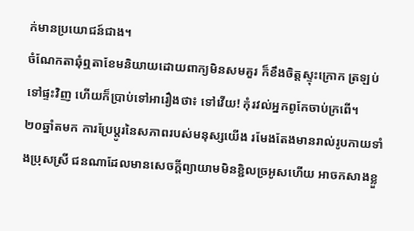ក់មានប្រយោជន៍ជាង។
ចំណែកតាឆុំឮតាខែមនិយាយដោយពាក្យមិនសមគួរ ក៏ខឹងចិត្តស្ទុះក្រោក ត្រឡប់ទៅផ្ទះវិញ ហើយក៏ប្រាប់ទៅអារឿងថា៖ ទៅវើយ! កុំរវល់អ្នកពូកែចាប់ក្រពើ។
២០ឆ្នាំតមក ការប្រែប្តូរនៃសភាពរបស់មនុស្សយើង រមែងតែងមានរាល់រូបកាយទាំងប្រុសស្រី ជនណាដែលមានសេចក្តីព្យាយាមមិនខ្ជិលច្រអូសហើយ អាចកសាងខ្លួ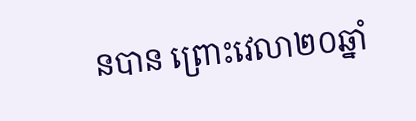នបាន ព្រោះវេលា២០ឆ្នាំ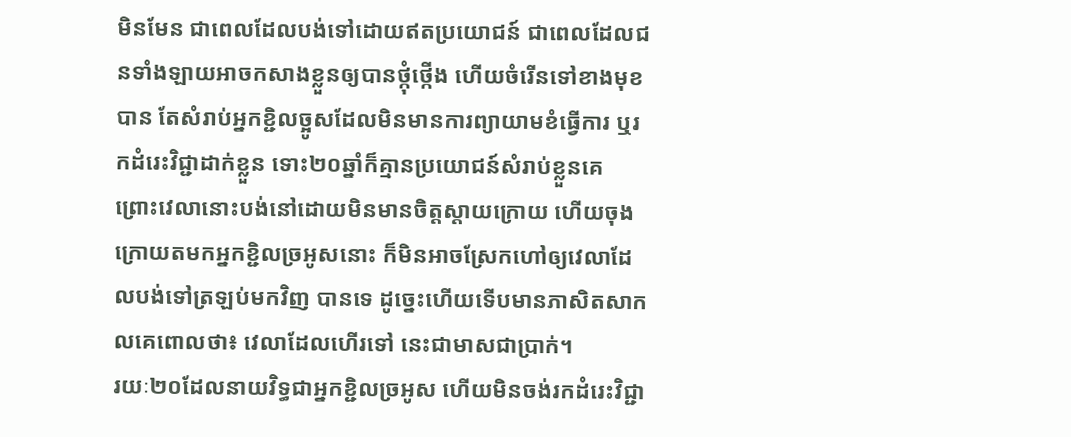មិនមែន ជាពេលដែលបង់ទៅដោយឥតប្រយោជន៍ ជាពេលដែលជនទាំងឡាយអាចកសាងខ្លួនឲ្យបានថ្កុំថ្កើង ហើយចំរើនទៅខាងមុខបាន តែសំរាប់អ្នកខ្ជិលច្អូសដែលមិនមានការព្យាយាមខំធ្វើការ ឬរកដំរេះវិជ្ជាដាក់ខ្លួន ទោះ២០ឆ្នាំក៏គ្មានប្រយោជន៍សំរាប់ខ្លួនគេ ព្រោះវេលានោះបង់នៅដោយមិនមានចិត្តស្តាយក្រោយ ហើយចុងក្រោយតមកអ្នកខ្ជិលច្រអូសនោះ ក៏មិនអាចស្រែកហៅឲ្យវេលាដែលបង់ទៅត្រឡប់មកវិញ បានទេ ដូច្នេះហើយទើបមានភាសិតសាកលគេពោលថា៖ វេលាដែលហើរទៅ នេះជាមាសជាប្រាក់។
រយៈ២០ដែលនាយវិទ្ធជាអ្នកខ្ជិលច្រអូស ហើយមិនចង់រកដំរេះវិជ្ជា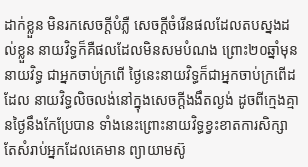ដាក់ខ្លួន មិនរកសេចក្តីបំភ្លឺ សេចក្តីចំរើនផលដែលតបស្នងដល់ខ្លួន នាយវិទ្ធក៏គឺផលដែលមិនសមបំណង ព្រោះ២០ឆ្នាំមុននាយវិទ្ធ ជាអ្នកចាប់ក្រពើ ថ្ងៃនេះនាយវិទ្ធក៏ជាអ្នកចាប់ក្រពើដដែល នាយវិទ្ធលិចលង់នៅក្នុងសេចក្តីងងឹតល្ងង់ ដូចពីក្មេងគ្មានថ្ងៃនឹងកែប្រែបាន ទាំងនេះព្រោះនាយវិទ្ធខ្វះខាតការសិក្សា តែសំរាប់អ្នកដែលគេមាន ព្យាយាមស៊ូ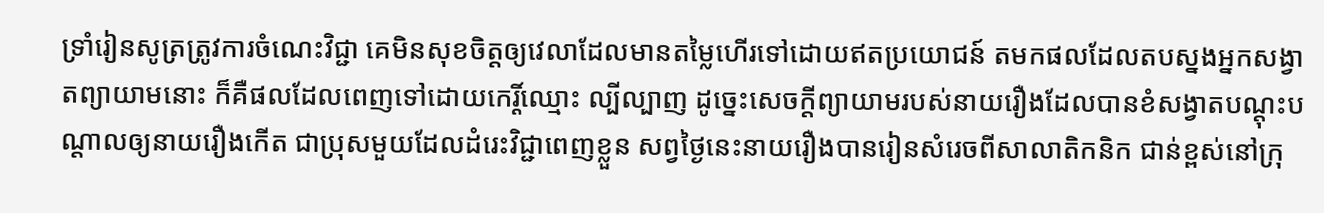ទ្រាំរៀនសូត្រត្រូវការចំណេះវិជ្ជា គេមិនសុខចិត្តឲ្យវេលាដែលមានតម្លៃហើរទៅដោយឥតប្រយោជន៍ តមកផលដែលតបស្នងអ្នកសង្វាតព្យាយាមនោះ ក៏គឺផលដែលពេញទៅដោយកេរ្តិ៍ឈ្មោះ ល្បីល្បាញ ដូច្នេះសេចក្តីព្យាយាមរបស់នាយរឿងដែលបានខំសង្វាតបណ្តុះបណ្តាលឲ្យនាយរឿងកើត ជាប្រុសមួយដែលដំរេះវិជ្ជាពេញខ្លួន សព្វថ្ងៃនេះនាយរឿងបានរៀនសំរេចពីសាលាតិកនិក ជាន់ខ្ពស់នៅក្រុ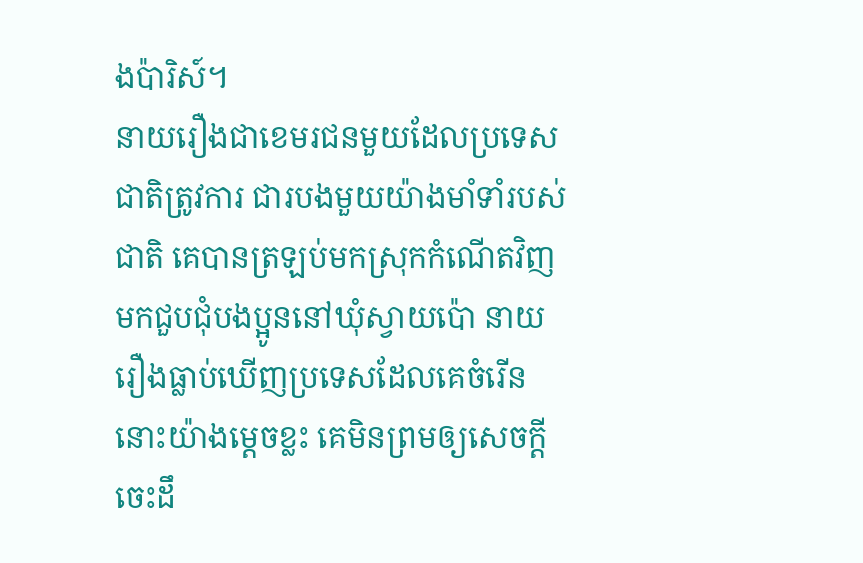ងប៉ារិស៍។
នាយរឿងជាខេមរជនមួយដែលប្រទេសជាតិត្រូវការ ជារបងមួយយ៉ាងមាំទាំរបស់ជាតិ គេបានត្រឡប់មកស្រុកកំណើតវិញ មកជួបជុំបងប្អូននៅឃុំស្វាយប៉ោ នាយរឿងធ្លាប់ឃើញប្រទេសដែលគេចំរើននោះយ៉ាងម្តេចខ្លះ គេមិនព្រមឲ្យសេចក្តីចេះដឹ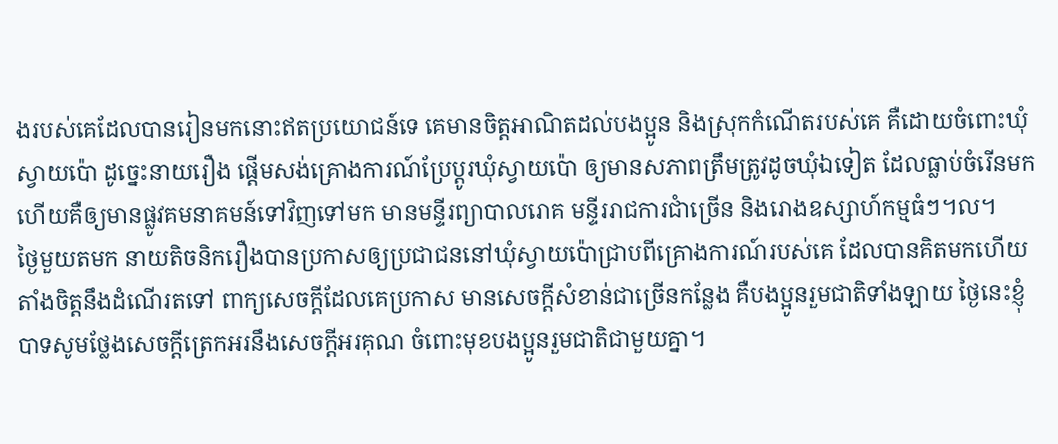ងរបស់គេដែលបានរៀនមកនោះឥតប្រយោជន៍ទេ គេមានចិត្តអាណិតដល់បងប្អូន និងស្រុកកំណើតរបស់គេ គឺដោយចំពោះឃុំស្វាយប៉ោ ដូច្នេះនាយរឿង ផ្តើមសង់គ្រោងការណ៍ប្រែប្តូរឃុំស្វាយប៉ោ ឲ្យមានសភាពត្រឹមត្រូវដូចឃុំឯទៀត ដែលធ្លាប់ចំរើនមក ហើយគឺឲ្យមានផ្លូវគមនាគមន៍ទៅវិញទៅមក មានមន្ទីរព្យាបាលរោគ មន្ទីររាជការជាំច្រើន និងរោងឧស្សាហ៍កម្មធំៗ។ល។
ថ្ងៃមួយតមក នាយតិចនិករឿងបានប្រកាសឲ្យប្រជាជននៅឃុំស្វាយប៉ោជ្រាបពីគ្រោងការណ៍របស់គេ ដែលបានគិតមកហើយ តាំងចិត្តនឹងដំណើរតទៅ ពាក្យសេចក្តីដែលគេប្រកាស មានសេចក្តីសំខាន់ជាច្រើនកន្លែង គឺបងប្អូនរួមជាតិទាំងឡាយ ថ្ងៃនេះខ្ញុំបាទសូមថ្លែងសេចក្តីត្រេកអរនឹងសេចក្តីអរគុណ ចំពោះមុខបងប្អូនរួមជាតិជាមួយគ្នា។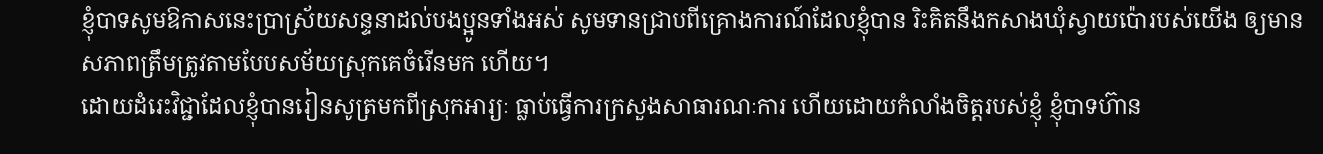ខ្ញុំបាទសូមឱកាសនេះប្រាស្រ័យសន្ទនាដល់បងប្អូនទាំងអស់ សូមទានជ្រាបពីគ្រោងការណ៍ដែលខ្ញុំបាន រិះគិតនឹងកសាងឃុំស្វាយប៉ោរបស់យើង ឲ្យមានសភាពត្រឹមត្រូវតាមបែបសម័យស្រុកគេចំរើនមក ហើយ។
ដោយដំរេះវិជ្ជាដែលខ្ញុំបានរៀនសូត្រមកពីស្រុកអារ្យៈ ធ្លាប់ធ្វើការក្រសួងសាធារណៈការ ហើយដោយកំលាំងចិត្តរបស់ខ្ញុំ ខ្ញុំបាទហ៊ាន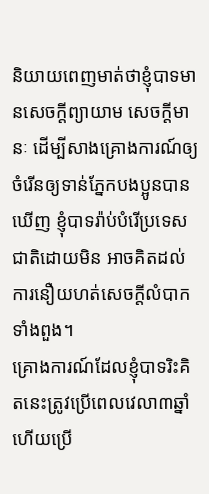និយាយពេញមាត់ថាខ្ញុំបាទមានសេចក្តីព្យាយាម សេចក្តីមានៈ ដើម្បីសាងគ្រោងការណ៍ឲ្យចំរើនឲ្យទាន់ភ្នែកបងប្អូនបានឃើញ ខ្ញុំបាទរ៉ាប់បំរើប្រទេសជាតិដោយមិន អាចគិតដល់ការនឿយហត់សេចក្តីលំបាកទាំងពួង។
គ្រោងការណ៍ដែលខ្ញុំបាទរិះគិតនេះត្រូវប្រើពេលវេលា៣ឆ្នាំ ហើយប្រើ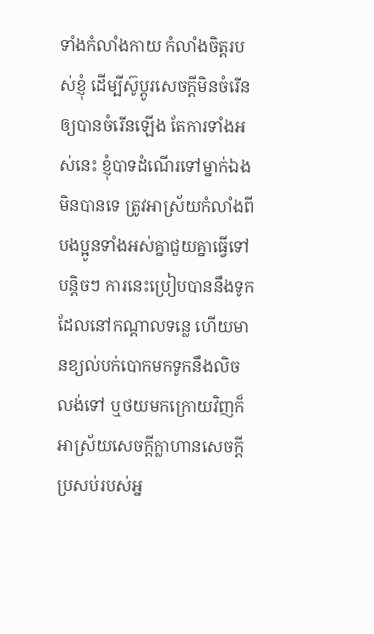ទាំងកំលាំងកាយ កំលាំងចិត្តរបស់ខ្ញុំ ដើម្បីស៊ូប្តូរសេចក្តីមិនចំរើនឲ្យបានចំរើនឡើង តែការទាំងអស់នេះ ខ្ញុំបាទដំណើរទៅម្នាក់ឯង មិនបានទេ ត្រូវអាស្រ័យកំលាំងពីបងប្អូនទាំងអស់គ្នាជួយគ្នាធ្វើទៅបន្តិចៗ ការនេះប្រៀបបាននឹងទូក ដែលនៅកណ្តាលទន្លេ ហើយមានខ្យល់បក់បោកមកទូកនឹងលិចលង់ទៅ ឬថយមកក្រោយវិញក៏អាស្រ័យសេចក្តីក្លាហានសេចក្តីប្រសប់របស់អ្ន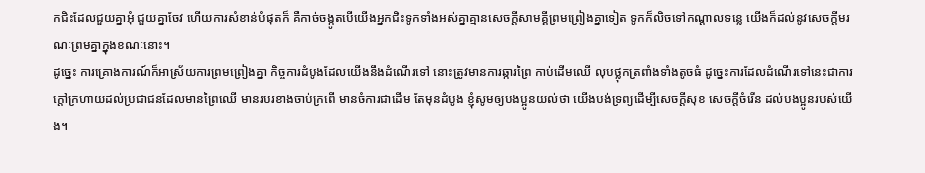កជិះដែលជួយគ្នាអុំ ជួយគ្នាចែវ ហើយការសំខាន់បំផុតក៏ គឺកាច់ចង្កូតបើយើងអ្នកជិះទូកទាំងអស់គ្នាគ្មានសេចក្តីសាមគ្គីព្រមព្រៀងគ្នាទៀត ទូកក៏លិចទៅកណ្ដាលទន្លេ យើងក៏ដល់នូវសេចក្តីមរណៈព្រមគ្នាក្នុងខណៈនោះ។
ដូច្នេះ ការគ្រោងការណ៍ក៏អាស្រ័យការព្រមព្រៀងគ្នា កិច្ចការដំបូងដែលយើងនឹងដំណើរទៅ នោះត្រូវមានការឆ្ការព្រៃ កាប់ដើមឈើ លុបថ្លុកត្រពាំងទាំងតូចធំ ដូច្នេះការដែលដំណើរទៅនេះជាការ ក្តៅក្រហាយដល់ប្រជាជនដែលមានព្រៃឈើ មានរបរខាងចាប់ក្រពើ មានចំការជាដើម តែមុនដំបូង ខ្ញុំសូមឲ្យបងប្អូនយល់ថា យើងបង់ទ្រព្យដើម្បីសេចក្តីសុខ សេចក្តីចំរើន ដល់បងប្អូនរបស់យើង។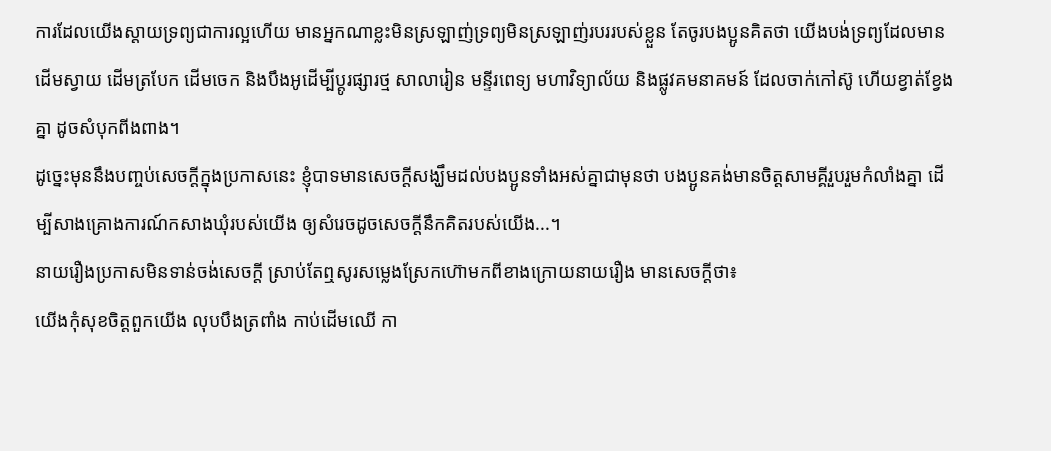ការដែលយើងស្តាយទ្រព្យជាការល្អហើយ មានអ្នកណាខ្លះមិនស្រឡាញ់ទ្រព្យមិនស្រឡាញ់របររបស់ខ្លួន តែចូរបងប្អូនគិតថា យើងបង់ទ្រព្យដែលមានដើមស្វាយ ដើមត្របែក ដើមចេក និងបឹងអូដើម្បីប្តូរផ្សារថ្ម សាលារៀន មន្ទីរពេទ្យ មហាវិទ្យាល័យ និងផ្លូវគមនាគមន៍ ដែលចាក់កៅស៊ូ ហើយខ្វាត់ខ្វែងគ្នា ដូចសំបុកពីងពាង។
ដូច្នេះមុននឹងបញ្ចប់សេចក្តីក្នុងប្រកាសនេះ ខ្ញុំបាទមានសេចក្តីសង្ឃឹមដល់បងប្អូនទាំងអស់គ្នាជាមុនថា បងប្អូនគង់មានចិត្តសាមគ្គីរួបរួមកំលាំងគ្នា ដើម្បីសាងគ្រោងការណ៍កសាងឃុំរបស់យើង ឲ្យសំរេចដូចសេចក្តីនឹកគិតរបស់យើង...។
នាយរឿងប្រកាសមិនទាន់ចង់សេចក្តី ស្រាប់តែឮសូរសម្លេងស្រែកហ៊ោមកពីខាងក្រោយនាយរឿង មានសេចក្តីថា៖
យើងកុំសុខចិត្តពួកយើង លុបបឹងត្រពាំង កាប់ដើមឈើ កា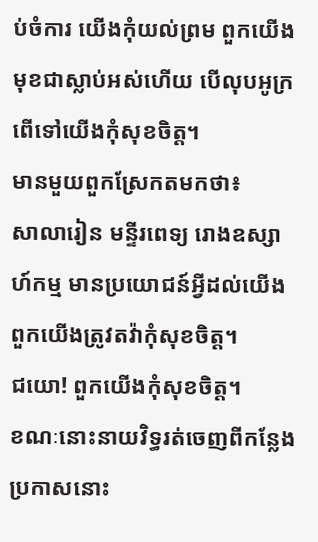ប់ចំការ យើងកុំយល់ព្រម ពួកយើងមុខជាស្លាប់អស់ហើយ បើលុបអូក្រពើទៅយើងកុំសុខចិត្ត។
មានមួយពួកស្រែកតមកថា៖
សាលារៀន មន្ទីរពេទ្យ រោងឧស្សាហ៍កម្ម មានប្រយោជន៍អ្វីដល់យើង ពួកយើងត្រូវតវ៉ាកុំសុខចិត្ត។
ជយោ! ពួកយើងកុំសុខចិត្ត។
ខណៈនោះនាយវិទ្ធរត់ចេញពីកន្លែងប្រកាសនោះ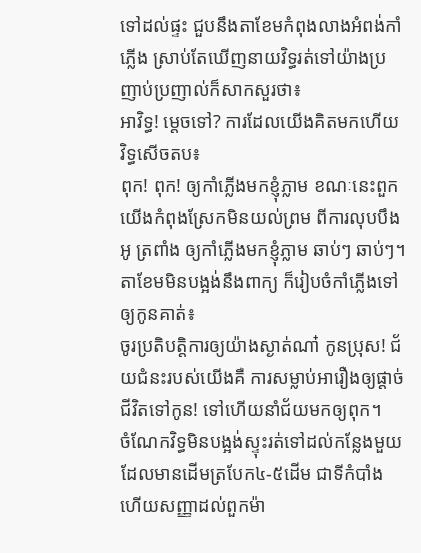ទៅដល់ផ្ទះ ជួបនឹងតាខែមកំពុងលាងអំពង់កាំភ្លើង ស្រាប់តែឃើញនាយវិទ្ធរត់ទៅយ៉ាងប្រញាប់ប្រញាល់ក៏សាកសួរថា៖
អាវិទ្ធ! ម្តេចទៅ? ការដែលយើងគិតមកហើយ វិទ្ធសើចតប៖
ពុក! ពុក! ឲ្យកាំភ្លើងមកខ្ញុំភ្លាម ខណៈនេះពួកយើងកំពុងស្រែកមិនយល់ព្រម ពីការលុបបឹងអូ ត្រពាំង ឲ្យកាំភ្លើងមកខ្ញុំភ្លាម ឆាប់ៗ ឆាប់ៗ។
តាខែមមិនបង្អង់នឹងពាក្យ ក៏រៀបចំកាំភ្លើងទៅឲ្យកូនគាត់៖
ចូរប្រតិបត្តិការឲ្យយ៉ាងស្ងាត់ណា៎ កូនប្រុស! ជ័យជំនះរបស់យើងគឺ ការសម្លាប់អារឿងឲ្យផ្តាច់ជីវិតទៅកូន! ទៅហើយនាំជ័យមកឲ្យពុក។
ចំណែកវិទ្ធមិនបង្អង់ស្ទុះរត់ទៅដល់កន្លែងមួយ ដែលមានដើមត្របែក៤-៥ដើម ជាទីកំបាំង ហើយសញ្ញាដល់ពួកម៉ា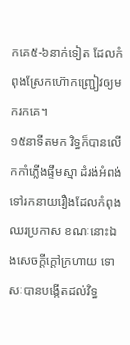កគេ៥-៦នាក់ទៀត ដែលកំពុងស្រែកហ៊ោកញ្ជ្រៀវឲ្យមករកគេ។
១៥នាទីតមក វិទ្ធក៏បានលើកកាំភ្លើងផ្ទឹមស្មា ដំរង់អំពង់ទៅរកនាយរឿងដែលកំពុងឈរប្រកាស ខណៈនោះឯងសេចក្តីក្តៅក្រហាយ ទោសៈបានបង្កើតដល់វិទ្ធ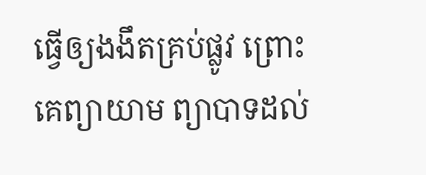ធ្វើឲ្យងងឹតគ្រប់ផ្លូវ ព្រោះគេព្យាយាម ព្យាបាទដល់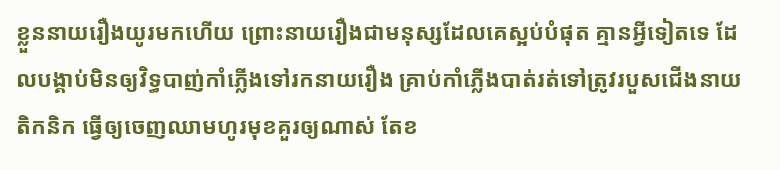ខ្លួននាយរឿងយូរមកហើយ ព្រោះនាយរឿងជាមនុស្សដែលគេស្អប់បំផុត គ្មានអ្វីទៀតទេ ដែលបង្គាប់មិនឲ្យវិទ្ធបាញ់កាំភ្លើងទៅរកនាយរឿង គ្រាប់កាំភ្លើងបាត់រត់ទៅត្រូវរបួសជើងនាយតិកនិក ធ្វើឲ្យចេញឈាមហូរមុខគួរឲ្យណាស់ តែខ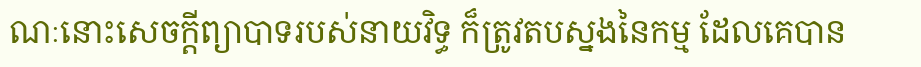ណៈនោះសេចក្តីព្យាបាទរបស់នាយវិទ្ធ ក៏ត្រូវតបស្នងនៃកម្ម ដែលគេបាន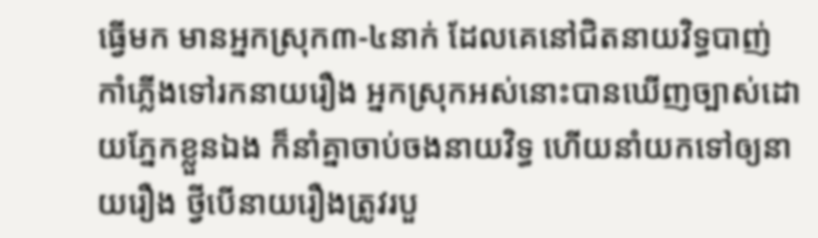ធ្វើមក មានអ្នកស្រុក៣-៤នាក់ ដែលគេនៅជិតនាយវិទ្ធបាញ់កាំភ្លើងទៅរកនាយរឿង អ្នកស្រុកអស់នោះបានឃើញច្បាស់ដោយភ្នែកខ្លួនឯង ក៏នាំគ្នាចាប់ចងនាយវិទ្ធ ហើយនាំយកទៅឲ្យនាយរឿង ថ្វីបើនាយរឿងត្រូវរបួ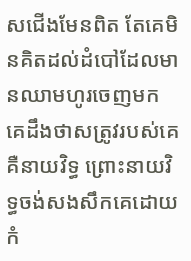សជើងមែនពិត តែគេមិនគិតដល់ដំបៅដែលមានឈាមហូរចេញមក គេដឹងថាសត្រូវរបស់គេគឺនាយវិទ្ធ ព្រោះនាយវិទ្ធចង់សងសឹកគេដោយកំ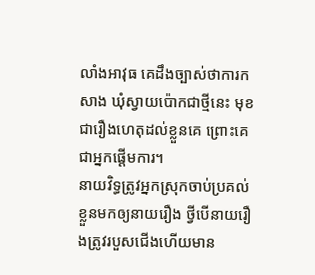លាំងអាវុធ គេដឹងច្បាស់ថាការកសាង ឃុំស្វាយប៉ោកជាថ្មីនេះ មុខជារឿងហេតុដល់ខ្លួនគេ ព្រោះគេជាអ្នកផ្តើមការ។
នាយវិទ្ធត្រូវអ្នកស្រុកចាប់ប្រគល់ខ្លួនមកឲ្យនាយរឿង ថ្វីបើនាយរឿងត្រូវរបួសជើងហើយមាន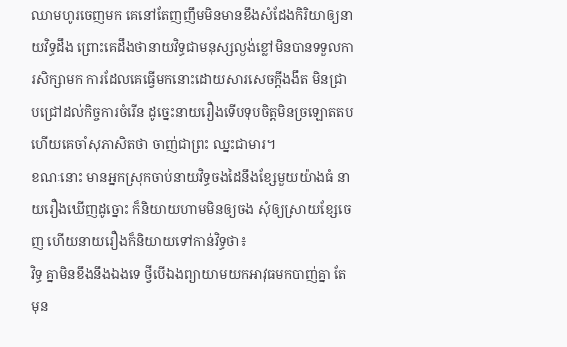ឈាមហូរចេញមក គេនៅតែញញឹមមិនមានខឹងសំដែងកិរិយាឲ្យនាយវិទ្ធដឹង ព្រោះគេដឹងថានាយវិទ្ធជាមនុស្សល្ងង់ខ្លៅមិនបានទទួលការសិក្សាមក ការដែលគេធ្វើមកនោះដោយសារសេចក្តីងងឹត មិនជ្រាបជ្រៅដល់កិច្ចការចំរើន ដូច្នេះនាយរឿងទើបទុបចិត្តមិនច្រឡោតតប ហើយគេចាំសុភាសិតថា ចាញ់ជាព្រះ ឈ្នះជាមារ។
ខណៈនោះ មានអ្នកស្រុកចាប់នាយវិទ្ធចងដៃនឹងខ្សែមួយយ៉ាងធំ នាយរឿងឃើញដូច្នោះ ក៏និយាយហាមមិនឲ្យចង សុំឲ្យស្រាយខ្សែចេញ ហើយនាយរឿងក៏និយាយទៅកាន់វិទ្ធថា៖
វិទ្ធ គ្នាមិនខឹងនឹងឯងទេ ថ្វីបើឯងព្យាយាមយកអាវុធមកបាញ់គ្នា តែមុន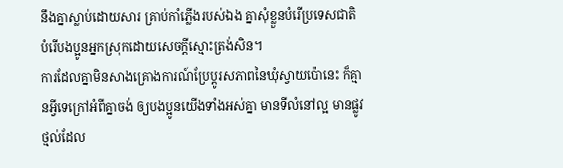នឹងគ្នាស្លាប់ដោយសារ គ្រាប់កាំភ្លើងរបស់ឯង គ្នាសុំខ្លួនបំរើប្រទេសជាតិ បំរើបងប្អូនអ្នកស្រុកដោយសេចក្តីស្មោះត្រង់សិន។
ការដែលគ្នាមិនសាងគ្រោងការណ៍ប្រែប្តូរសភាពនៃឃុំស្វាយប៉ោនេះ ក៏គ្មានអ្វីទេក្រៅអំពីគ្នាចង់ ឲ្យបងប្អូនយើងទាំងអស់គ្នា មានទីលំនៅល្អ មានផ្លូវថ្មល់ដែល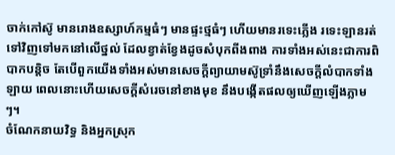ចាក់កៅស៊ូ មានរោងឧស្សាហ៍កម្មធំៗ មានផ្ទះថ្មធំៗ ហើយមានរទេះភ្លើង រទេះឡានរត់ទៅវិញទៅមកនៅលើថ្នល់ ដែលខ្វាត់ខ្វែងដូចសំបុកពីងពាង ការទាំងអស់នេះជាការពិបាកបន្តិច តែបើពួកយើងទាំងអស់មានសេចក្តីព្យាយាមស៊ូទ្រាំនឹងសេចក្តីលំបាកទាំងឡាយ ពេលនោះហើយសេចក្តីសំរេចនៅខាងមុខ នឹងបង្កើតផលឲ្យឃើញឡើងភ្លាមៗ។
ចំណែកនាយវិទ្ធ និងអ្នកស្រុក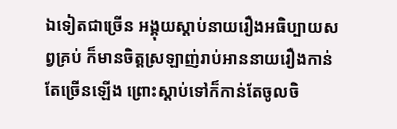ឯទៀតជាច្រើន អង្គុយស្តាប់នាយរឿងអធិប្បាយសព្វគ្រប់ ក៏មានចិត្តស្រឡាញ់រាប់អាននាយរឿងកាន់តែច្រើនឡើង ព្រោះស្តាប់ទៅក៏កាន់តែចូលចិ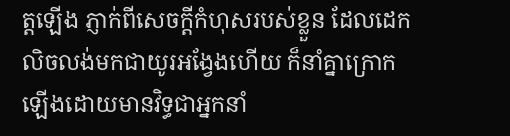ត្តឡើង ភ្ញាក់ពីសេចក្តីកំហុសរបស់ខ្លួន ដែលដេកលិចលង់មកជាយូរអង្វែងហើយ ក៏នាំគ្នាក្រោកឡើងដោយមានវិទ្ធជាអ្នកនាំ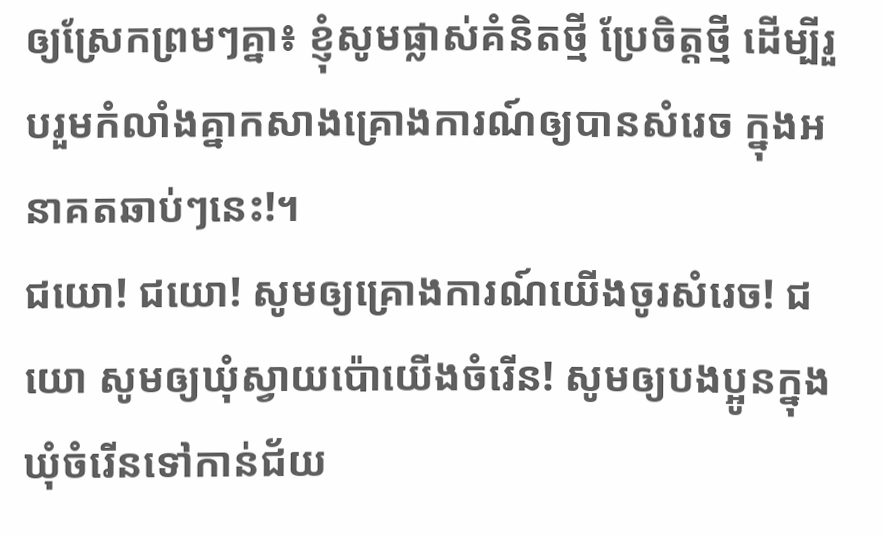ឲ្យស្រែកព្រមៗគ្នា៖ ខ្ញុំសូមផ្លាស់គំនិតថ្មី ប្រែចិត្តថ្មី ដើម្បីរួបរួមកំលាំងគ្នាកសាងគ្រោងការណ៍ឲ្យបានសំរេច ក្នុងអនាគតឆាប់ៗនេះ!។
ជយោ! ជយោ! សូមឲ្យគ្រោងការណ៍យើងចូរសំរេច! ជយោ សូមឲ្យឃុំស្វាយប៉ោយើងចំរើន! សូមឲ្យបងប្អូនក្នុងឃុំចំរើនទៅកាន់ជ័យ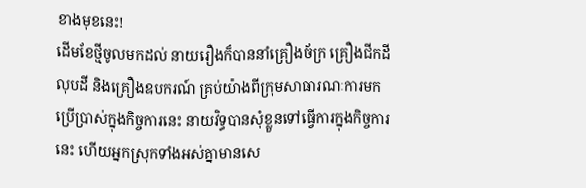ខាងមុខនេះ!
ដើមខែថ្មីចូលមកដល់ នាយរឿងក៏បាននាំគ្រឿងច័ក្រ គ្រឿងជីកដី លុបដី និងគ្រឿងឧបករណ៍ គ្រប់យ៉ាងពីក្រុមសាធារណៈការមកប្រើប្រាស់ក្នុងកិច្ចការនេះ នាយវិទ្ធបានសុំខ្លួនទៅធ្វើការក្នុងកិច្ចការនេះ ហើយអ្នកស្រុកទាំងអស់គ្នាមានសេ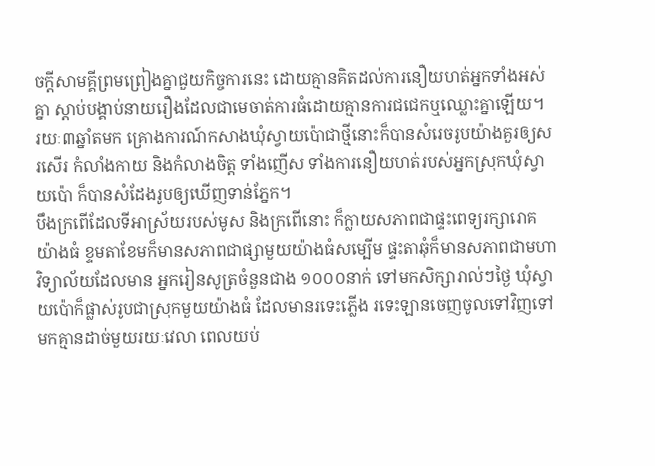ចក្តីសាមគ្គីព្រមព្រៀងគ្នាជួយកិច្ចការនេះ ដោយគ្មានគិតដល់ការនឿយហត់អ្នកទាំងអស់គ្នា ស្តាប់បង្គាប់នាយរឿងដែលជាមេចាត់ការធំដោយគ្មានការជជេកឬឈ្លោះគ្នាឡើយ។
រយៈ៣ឆ្នាំតមក គ្រោងការណ៍កសាងឃុំស្វាយប៉ោជាថ្មីនោះក៏បានសំរេចរូបយ៉ាងគួរឲ្យសរសើរ កំលាំងកាយ និងកំលាងចិត្ត ទាំងញើស ទាំងការនឿយហត់របស់អ្នកស្រុកឃុំស្វាយប៉ោ ក៏បានសំដែងរូបឲ្យឃើញទាន់ភ្នែក។
បឹងក្រពើដែលទីអាស្រ័យរបស់មូស និងក្រពើនោះ ក៏ក្លាយសភាពជាផ្ទះពេទ្យរក្សារោគយ៉ាងធំ ខ្ទមតាខែមក៏មានសភាពជាផ្សាមួយយ៉ាងធំសម្បើម ផ្ទះតាឆុំក៏មានសភាពជាមហាវិទ្យាល័យដែលមាន អ្នករៀនសូត្រចំនួនជាង ១០០០នាក់ ទៅមកសិក្សារាល់ៗថ្ងៃ ឃុំស្វាយប៉ោក៏ផ្លាស់រូបជាស្រុកមួយយ៉ាងធំ ដែលមានរទេះភ្លើង រទេះឡានចេញចូលទៅវិញទៅមកគ្មានដាច់មួយរយៈវេលា ពេលយប់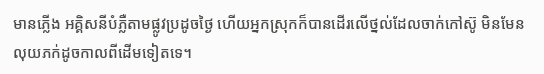មានភ្លើង អគ្គិសនីបំភ្លឺតាមផ្លូវប្រដូចថ្ងៃ ហើយអ្នកស្រុកក៏បានដើរលើថ្នល់ដែលចាក់កៅស៊ូ មិនមែនលុយភក់ដូចកាលពីដើមទៀតទេ។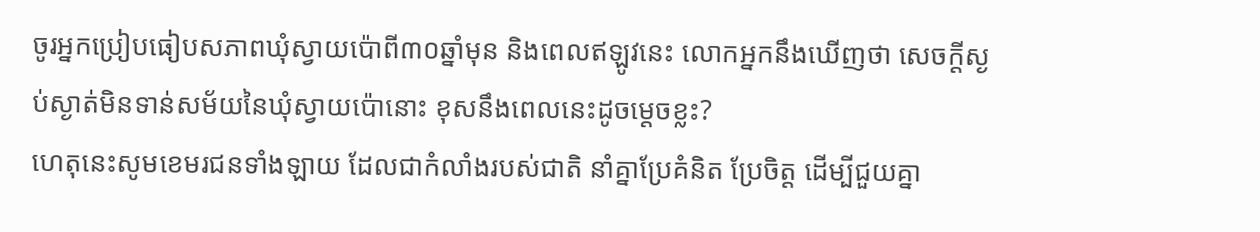ចូរអ្នកប្រៀបធៀបសភាពឃុំស្វាយប៉ោពី៣០ឆ្នាំមុន និងពេលឥឡូវនេះ លោកអ្នកនឹងឃើញថា សេចក្តីស្ងប់ស្ងាត់មិនទាន់សម័យនៃឃុំស្វាយប៉ោនោះ ខុសនឹងពេលនេះដូចម្តេចខ្លះ?
ហេតុនេះសូមខេមរជនទាំងឡាយ ដែលជាកំលាំងរបស់ជាតិ នាំគ្នាប្រែគំនិត ប្រែចិត្ត ដើម្បីជួយគ្នា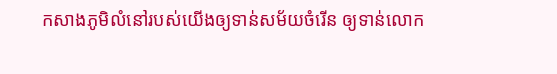កសាងភូមិលំនៅរបស់យើងឲ្យទាន់សម័យចំរើន ឲ្យទាន់លោក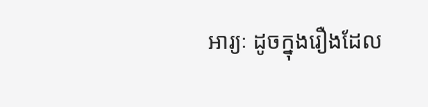អារ្យៈ ដូចក្នុងរឿងដែល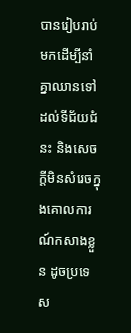បានរៀបរាប់ មកដើម្បីនាំគ្នាឈានទៅដល់ទីជ័យជំនះ និងសេចក្តីមិនសំរេចក្នុងគោលការណ៍កសាងខ្លួន ដូចប្រទេស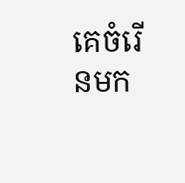គេចំរើនមក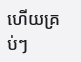ហើយគ្រប់ៗ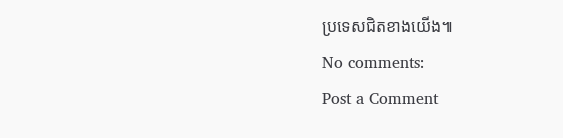ប្រទេសជិតខាងយើង៕
No comments:
Post a Comment